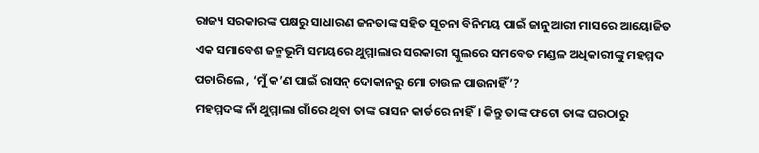ରାଜ୍ୟ ସରକାରଙ୍କ ପକ୍ଷରୁ ସାଧାରଣ ଜନତାଙ୍କ ସହିତ ସୂଚନା ବିନିମୟ ପାଇଁ ଜାନୁଆରୀ ମାସରେ ଆୟୋଜିତ ଏକ ସମାବେଶ ଜନ୍ମଭୂମି ସମୟରେ ଥୁମ୍ମାଲାର ସରକାରୀ ସ୍କୁଲରେ ସମବେତ ମଣ୍ଡଳ ଅଧିକାରୀଙ୍କୁ ମହମ୍ମଦ ପଚାରିଲେ , ‘ମୁଁ କ’ଣ ପାଇଁ ରାସନ୍ ଦୋକାନରୁ ମୋ ଚାଉଳ ପାଉନାହିଁ’?
ମହମ୍ମଦଙ୍କ ନାଁ ଥୁମ୍ମାଲା ଗାଁରେ ଥିବା ତାଙ୍କ ରାସନ କାର୍ଡରେ ନାହିଁ। କିନ୍ତୁ ତାଙ୍କ ଫଟୋ ତାଙ୍କ ଘରଠାରୁ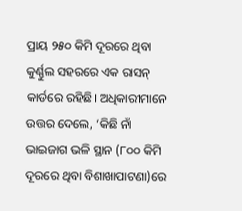ପ୍ରାୟ ୨୫୦ କିମି ଦୂରରେ ଥିବା କୁର୍ଣ୍ଣୁଲ ସହରରେ ଏକ ରାସନ୍ କାର୍ଡରେ ରହିଛି। ଅଧିକାରୀମାନେ ଉତ୍ତର ଦେଲେ, ‘କିଛି ନାଁ ଭାଇଜାଗ ଭଳି ସ୍ଥାନ (୮୦୦ କିମି ଦୂରରେ ଥିବା ବିଶାଖାପାଟଣା)ରେ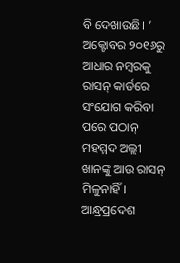ବି ଦେଖାଉଛି। ’
ଅକ୍ଟୋବର ୨୦୧୬ରୁ ଆଧାର ନମ୍ବରକୁ ରାସନ୍ କାର୍ଡରେ ସଂଯୋଗ କରିବା ପରେ ପଠାନ୍ ମହମ୍ମଦ ଅଲ୍ଲୀ ଖାନଙ୍କୁ ଆଉ ରାସନ୍ ମିଳୁନାହିଁ। ଆନ୍ଧ୍ରପ୍ରଦେଶ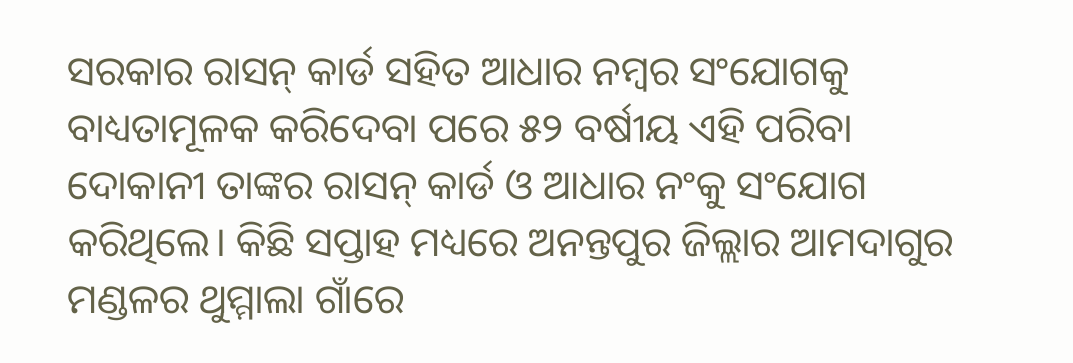ସରକାର ରାସନ୍ କାର୍ଡ ସହିତ ଆଧାର ନମ୍ବର ସଂଯୋଗକୁ ବାଧ୍ୟତାମୂଳକ କରିଦେବା ପରେ ୫୨ ବର୍ଷୀୟ ଏହି ପରିବା ଦୋକାନୀ ତାଙ୍କର ରାସନ୍ କାର୍ଡ ଓ ଆଧାର ନଂକୁ ସଂଯୋଗ କରିଥିଲେ। କିଛି ସପ୍ତାହ ମଧ୍ୟରେ ଅନନ୍ତପୁର ଜିଲ୍ଲାର ଆମଦାଗୁର ମଣ୍ଡଳର ଥୁମ୍ମାଲା ଗାଁରେ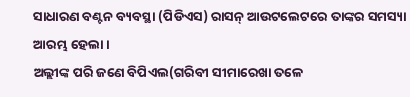ସାଧାରଣ ବଣ୍ଟନ ବ୍ୟବସ୍ଥା (ପିଡିଏସ) ରାସନ୍ ଆଉଟଲେଟରେ ତାଙ୍କର ସମସ୍ୟା ଆରମ୍ଭ ହେଲା।
ଅଲ୍ଲୀଙ୍କ ପରି ଜଣେ ବିପିଏଲ(ଗରିବୀ ସୀମାରେଖା ତଳେ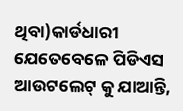ଥିବା)କାର୍ଡଧାରୀ ଯେତେବେଳେ ପିଡିଏସ ଆଉଟଲେଟ୍ କୁ ଯାଆନ୍ତି,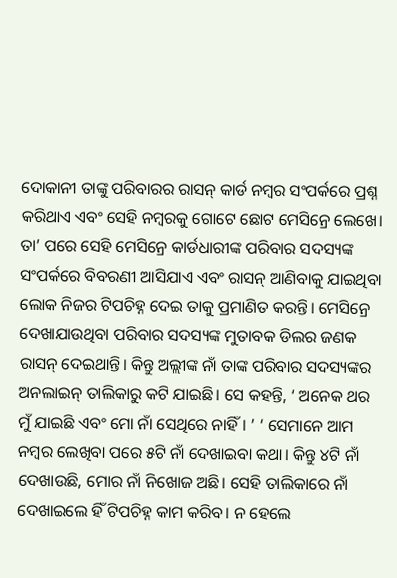ଦୋକାନୀ ତାଙ୍କୁ ପରିବାରର ରାସନ୍ କାର୍ଡ ନମ୍ବର ସଂପର୍କରେ ପ୍ରଶ୍ନ କରିଥାଏ ଏବଂ ସେହି ନମ୍ବରକୁ ଗୋଟେ ଛୋଟ ମେସିନ୍ରେ ଲେଖେ। ତା’ ପରେ ସେହି ମେସିନ୍ରେ କାର୍ଡଧାରୀଙ୍କ ପରିବାର ସଦସ୍ୟଙ୍କ ସଂପର୍କରେ ବିବରଣୀ ଆସିଯାଏ ଏବଂ ରାସନ୍ ଆଣିବାକୁ ଯାଇଥିବା ଲୋକ ନିଜର ଟିପଚିହ୍ନ ଦେଇ ତାକୁ ପ୍ରମାଣିତ କରନ୍ତି। ମେସିନ୍ରେ ଦେଖାଯାଉଥିବା ପରିବାର ସଦସ୍ୟଙ୍କ ମୁତାବକ ଡିଲର ଜଣକ ରାସନ୍ ଦେଇଥାନ୍ତି। କିନ୍ତୁ ଅଲ୍ଲୀଙ୍କ ନାଁ ତାଙ୍କ ପରିବାର ସଦସ୍ୟଙ୍କର ଅନଲାଇନ୍ ତାଲିକାରୁ କଟି ଯାଇଛି। ସେ କହନ୍ତି, ‘ ଅନେକ ଥର ମୁଁ ଯାଇଛି ଏବଂ ମୋ ନାଁ ସେଥିରେ ନାହିଁ। ’ ‘ ସେମାନେ ଆମ ନମ୍ବର ଲେଖିବା ପରେ ୫ଟି ନାଁ ଦେଖାଇବା କଥା। କିନ୍ତୁ ୪ଟି ନାଁ ଦେଖାଉଛି, ମୋର ନାଁ ନିଖୋଜ ଅଛି। ସେହି ତାଲିକାରେ ନାଁ ଦେଖାଇଲେ ହିଁ ଟିପଚିହ୍ନ କାମ କରିବ। ନ ହେଲେ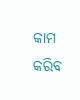କାମ କରିବ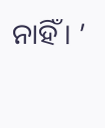ନାହିଁ। ’